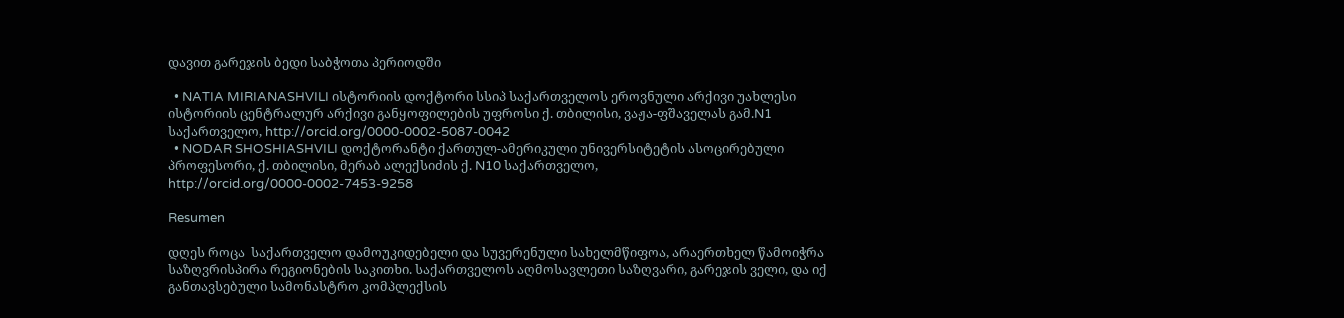დავით გარეჯის ბედი საბჭოთა პერიოდში

  • NATIA MIRIANASHVILI ისტორიის დოქტორი სსიპ საქართველოს ეროვნული არქივი უახლესი ისტორიის ცენტრალურ არქივი განყოფილების უფროსი ქ. თბილისი, ვაჟა-ფშაველას გამ.N1 საქართველო, http://orcid.org/0000-0002-5087-0042
  • NODAR SHOSHIASHVILI დოქტორანტი ქართულ-ამერიკული უნივერსიტეტის ასოცირებული პროფესორი, ქ. თბილისი, მერაბ ალექსიძის ქ. N10 საქართველო, http://orcid.org/0000-0002-7453-9258

Resumen

დღეს როცა  საქართველო დამოუკიდებელი და სუვერენული სახელმწიფოა, არაერთხელ წამოიჭრა საზღვრისპირა რეგიონების საკითხი. საქართველოს აღმოსავლეთი საზღვარი, გარეჯის ველი, და იქ განთავსებული სამონასტრო კომპლექსის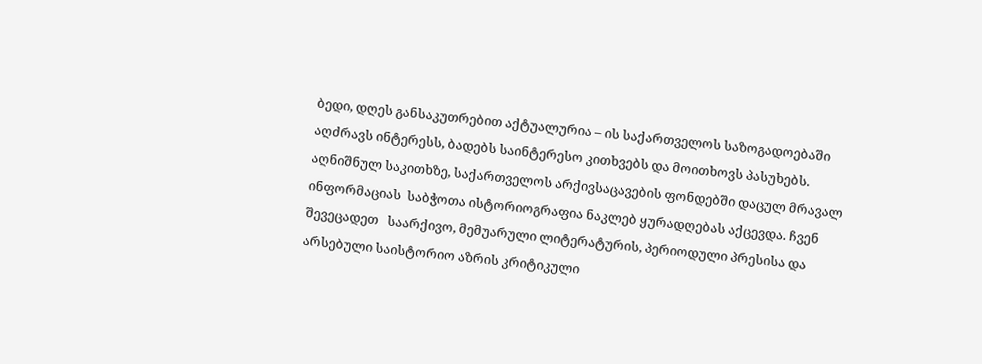ბედი, დღეს განსაკუთრებით აქტუალურია – ის საქართველოს საზოგადოებაში აღძრავს ინტერესს, ბადებს საინტერესო კითხვებს და მოითხოვს პასუხებს. აღნიშნულ საკითხზე, საქართველოს არქივსაცავების ფონდებში დაცულ მრავალ  ინფორმაციას  საბჭოთა ისტორიოგრაფია ნაკლებ ყურადღებას აქცევდა. ჩვენ შევეცადეთ   საარქივო, მემუარული ლიტერატურის, პერიოდული პრესისა და არსებული საისტორიო აზრის კრიტიკული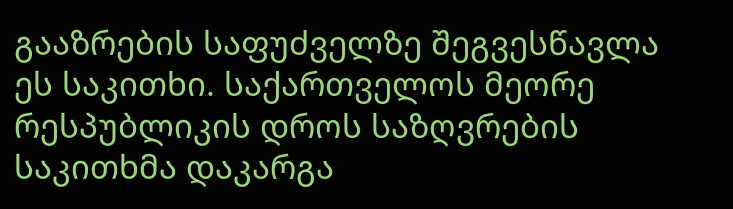გააზრების საფუძველზე შეგვესწავლა ეს საკითხი. საქართველოს მეორე რესპუბლიკის დროს საზღვრების საკითხმა დაკარგა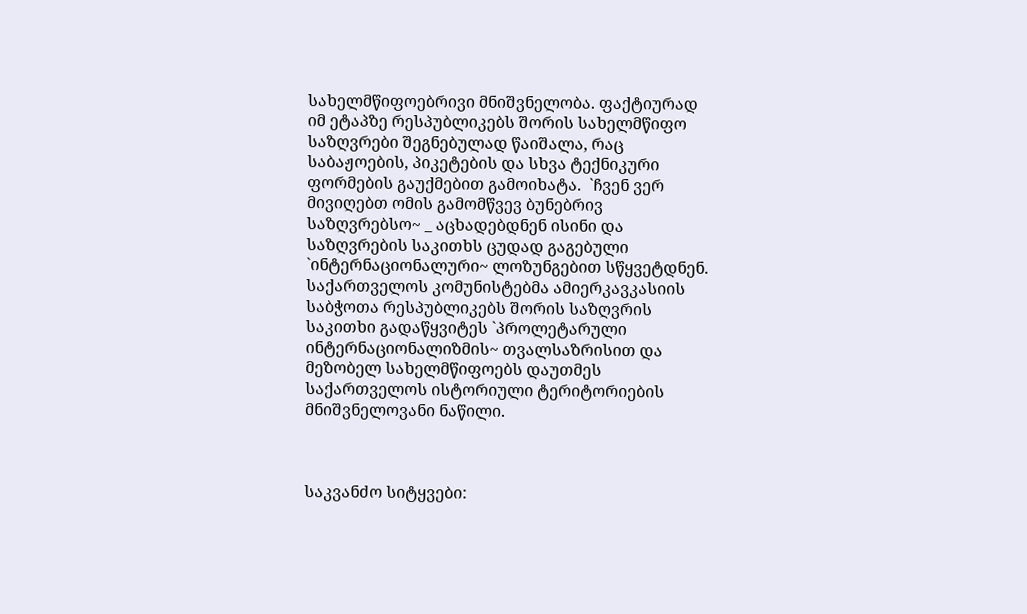სახელმწიფოებრივი მნიშვნელობა. ფაქტიურად იმ ეტაპზე რესპუბლიკებს შორის სახელმწიფო საზღვრები შეგნებულად წაიშალა, რაც საბაჟოების, პიკეტების და სხვა ტექნიკური ფორმების გაუქმებით გამოიხატა.  `ჩვენ ვერ მივიღებთ ომის გამომწვევ ბუნებრივ საზღვრებსო~ _ აცხადებდნენ ისინი და საზღვრების საკითხს ცუდად გაგებული `ინტერნაციონალური~ ლოზუნგებით სწყვეტდნენ. საქართველოს კომუნისტებმა ამიერკავკასიის საბჭოთა რესპუბლიკებს შორის საზღვრის საკითხი გადაწყვიტეს `პროლეტარული ინტერნაციონალიზმის~ თვალსაზრისით და მეზობელ სახელმწიფოებს დაუთმეს საქართველოს ისტორიული ტერიტორიების მნიშვნელოვანი ნაწილი.



საკვანძო სიტყვები: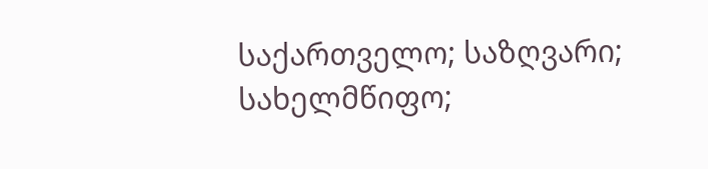საქართველო; საზღვარი; სახელმწიფო;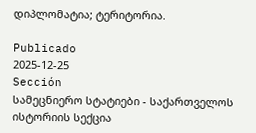დიპლომატია; ტერიტორია.

Publicado
2025-12-25
Sección
სამეცნიერო სტატიები - საქართველოს ისტორიის სექცია